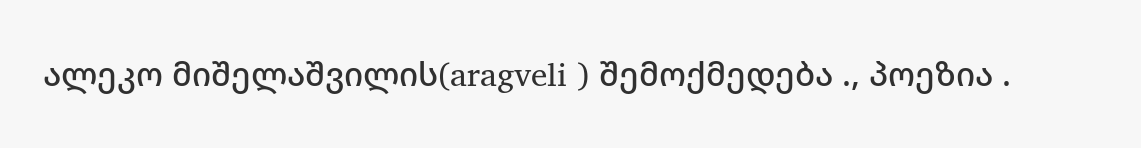ალეკო მიშელაშვილის(aragveli ) შემოქმედება ., პოეზია .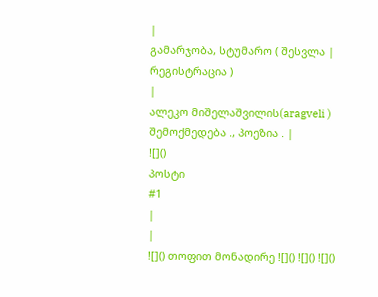|
გამარჯობა, სტუმარო ( შესვლა | რეგისტრაცია )
|
ალეკო მიშელაშვილის(aragveli ) შემოქმედება ., პოეზია . |
![]()
პოსტი
#1
|
|
![]() თოფით მონადირე ![]() ![]() ![]()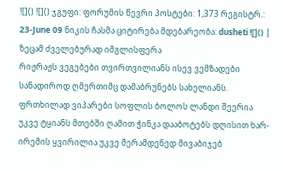![]() ![]() ჯგუფი: ფორუმის წევრი პოსტები: 1,373 რეგისტრ.: 23-June 09 ნიკის ჩასმა ციტირება მდებარეობა: dusheti ![]() |
ზეცამ ძველებურად იმგლისფერა
რიჟრაჟს ვეგებები თვირთვილიანს ისევ ვემზადები სანადიროდ ღმერთიმც დამაბრუნებს სახელიანს. ფრთხილად ვიპარები სოფლის ბოლოს ლანდი შეერია უკვე ტყიანს მთებში ღამით ჭინკა დააბოტებს დღისით ხარ- ირემის ყვირილია უკვე მერამდენედ მივაბიჯებ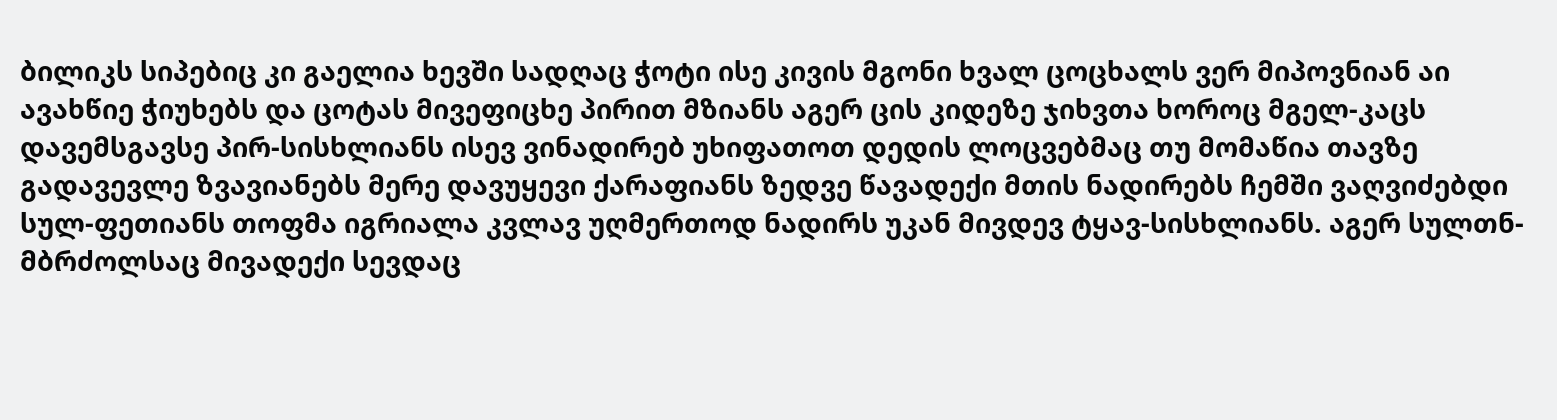ბილიკს სიპებიც კი გაელია ხევში სადღაც ჭოტი ისე კივის მგონი ხვალ ცოცხალს ვერ მიპოვნიან აი ავახწიე ჭიუხებს და ცოტას მივეფიცხე პირით მზიანს აგერ ცის კიდეზე ჯიხვთა ხოროც მგელ-კაცს დავემსგავსე პირ-სისხლიანს ისევ ვინადირებ უხიფათოთ დედის ლოცვებმაც თუ მომაწია თავზე გადავევლე ზვავიანებს მერე დავუყევი ქარაფიანს ზედვე წავადექი მთის ნადირებს ჩემში ვაღვიძებდი სულ-ფეთიანს თოფმა იგრიალა კვლავ უღმერთოდ ნადირს უკან მივდევ ტყავ-სისხლიანს. აგერ სულთნ-მბრძოლსაც მივადექი სევდაც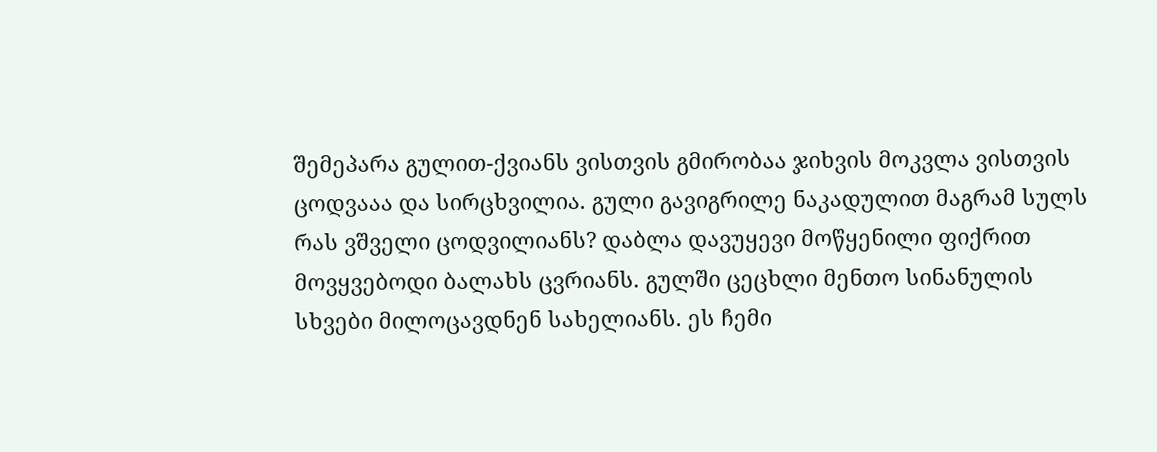შემეპარა გულით-ქვიანს ვისთვის გმირობაა ჯიხვის მოკვლა ვისთვის ცოდვააა და სირცხვილია. გული გავიგრილე ნაკადულით მაგრამ სულს რას ვშველი ცოდვილიანს? დაბლა დავუყევი მოწყენილი ფიქრით მოვყვებოდი ბალახს ცვრიანს. გულში ცეცხლი მენთო სინანულის სხვები მილოცავდნენ სახელიანს. ეს ჩემი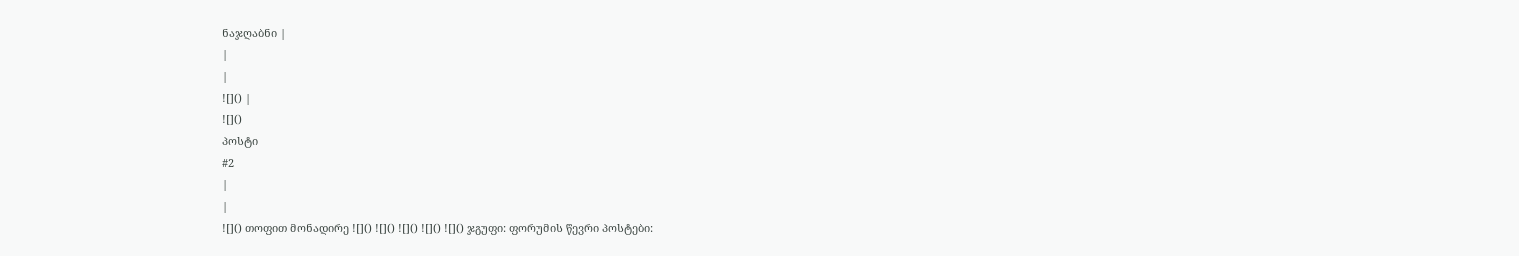ნაჯღაბნი |
|
|
![]() |
![]()
პოსტი
#2
|
|
![]() თოფით მონადირე ![]() ![]() ![]() ![]() ![]() ჯგუფი: ფორუმის წევრი პოსტები: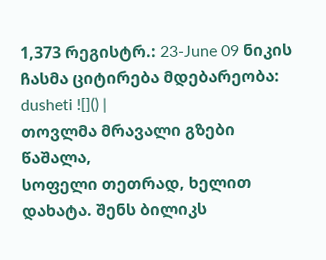1,373 რეგისტრ.: 23-June 09 ნიკის ჩასმა ციტირება მდებარეობა: dusheti ![]() |
თოვლმა მრავალი გზები წაშალა,
სოფელი თეთრად, ხელით დახატა. შენს ბილიკს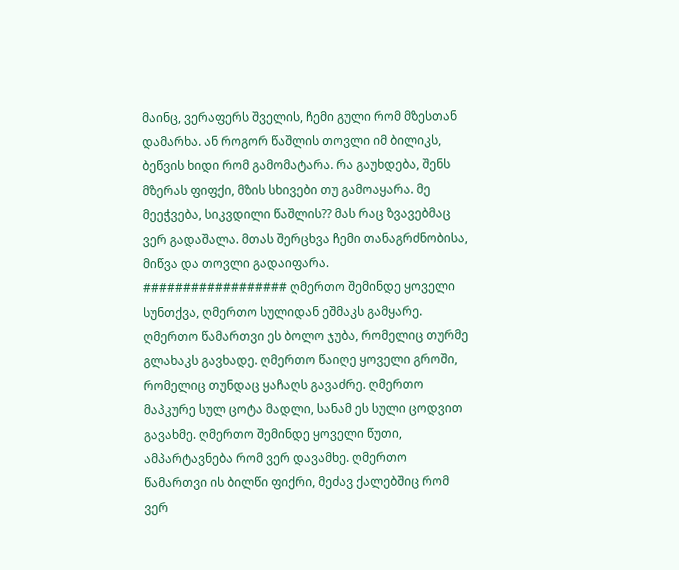მაინც, ვერაფერს შველის, ჩემი გული რომ მზესთან დამარხა. ან როგორ წაშლის თოვლი იმ ბილიკს, ბეწვის ხიდი რომ გამომატარა. რა გაუხდება, შენს მზერას ფიფქი, მზის სხივები თუ გამოაყარა. მე მეეჭვება, სიკვდილი წაშლის?? მას რაც ზვავებმაც ვერ გადაშალა. მთას შერცხვა ჩემი თანაგრძნობისა, მიწვა და თოვლი გადაიფარა. ################## ღმერთო შემინდე ყოველი სუნთქვა, ღმერთო სულიდან ეშმაკს გამყარე. ღმერთო წამართვი ეს ბოლო ჯუბა, რომელიც თურმე გლახაკს გავხადე. ღმერთო წაიღე ყოველი გროში, რომელიც თუნდაც ყაჩაღს გავაძრე. ღმერთო მაპკურე სულ ცოტა მადლი, სანამ ეს სული ცოდვით გავახმე. ღმერთო შემინდე ყოველი წუთი, ამპარტავნება რომ ვერ დავამხე. ღმერთო წამართვი ის ბილწი ფიქრი, მეძავ ქალებშიც რომ ვერ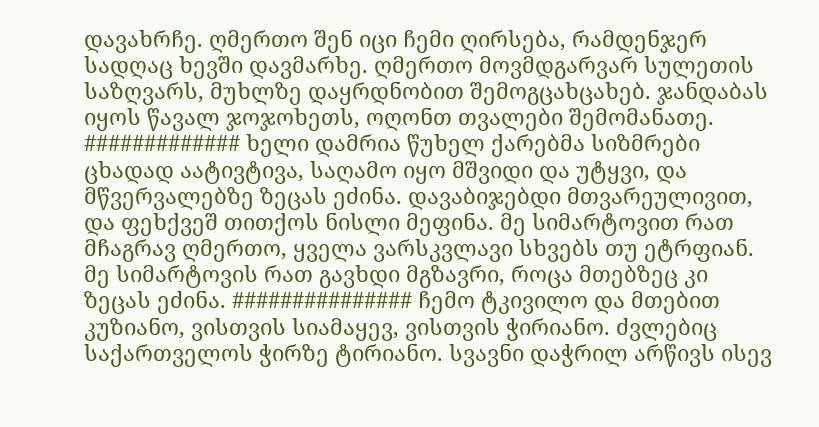დავახრჩე. ღმერთო შენ იცი ჩემი ღირსება, რამდენჯერ სადღაც ხევში დავმარხე. ღმერთო მოვმდგარვარ სულეთის საზღვარს, მუხლზე დაყრდნობით შემოგცახცახებ. ჯანდაბას იყოს წავალ ჯოჯოხეთს, ოღონთ თვალები შემომანათე. ############# ხელი დამრია წუხელ ქარებმა სიზმრები ცხადად აატივტივა, საღამო იყო მშვიდი და უტყვი, და მწვერვალებზე ზეცას ეძინა. დავაბიჯებდი მთვარეულივით, და ფეხქვეშ თითქოს ნისლი მეფინა. მე სიმარტოვით რათ მჩაგრავ ღმერთო, ყველა ვარსკვლავი სხვებს თუ ეტრფიან. მე სიმარტოვის რათ გავხდი მგზავრი, როცა მთებზეც კი ზეცას ეძინა. ############### ჩემო ტკივილო და მთებით კუზიანო, ვისთვის სიამაყევ, ვისთვის ჭირიანო. ძვლებიც საქართველოს ჭირზე ტირიანო. სვავნი დაჭრილ არწივს ისევ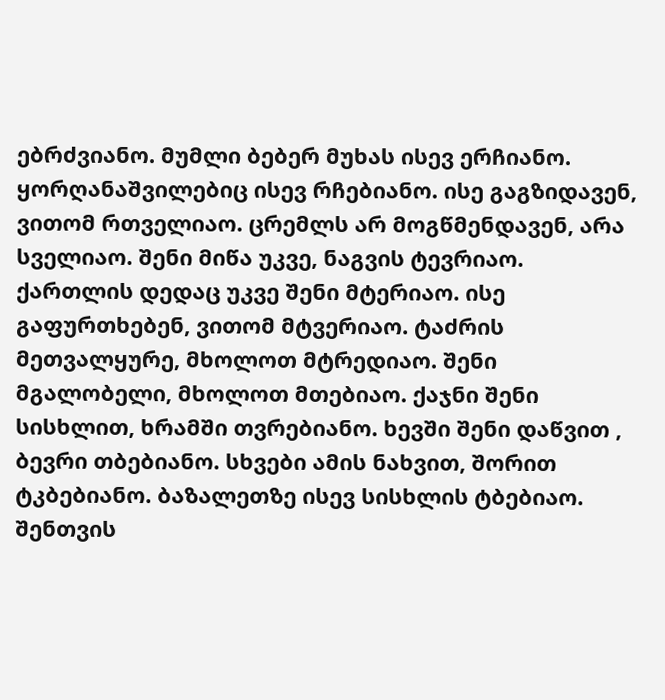ებრძვიანო. მუმლი ბებერ მუხას ისევ ერჩიანო. ყორღანაშვილებიც ისევ რჩებიანო. ისე გაგზიდავენ, ვითომ რთველიაო. ცრემლს არ მოგწმენდავენ, არა სველიაო. შენი მიწა უკვე, ნაგვის ტევრიაო. ქართლის დედაც უკვე შენი მტერიაო. ისე გაფურთხებენ, ვითომ მტვერიაო. ტაძრის მეთვალყურე, მხოლოთ მტრედიაო. შენი მგალობელი, მხოლოთ მთებიაო. ქაჯნი შენი სისხლით, ხრამში თვრებიანო. ხევში შენი დაწვით , ბევრი თბებიანო. სხვები ამის ნახვით, შორით ტკბებიანო. ბაზალეთზე ისევ სისხლის ტბებიაო. შენთვის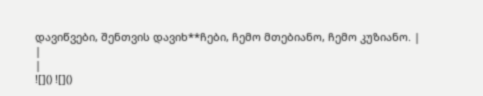დავიწვები, შენთვის დავიხ**ჩები, ჩემო მთებიანო, ჩემო კუზიანო. |
|
|
![]() ![]()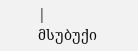|
მსუბუქი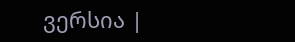ვერსია |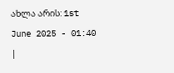ახლა არის: 1st June 2025 - 01:40 |